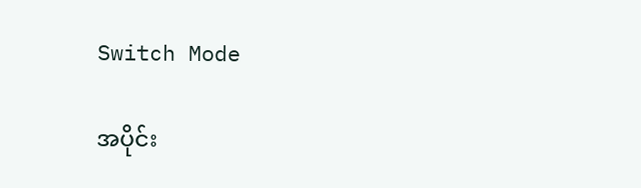Switch Mode

အပိုင်း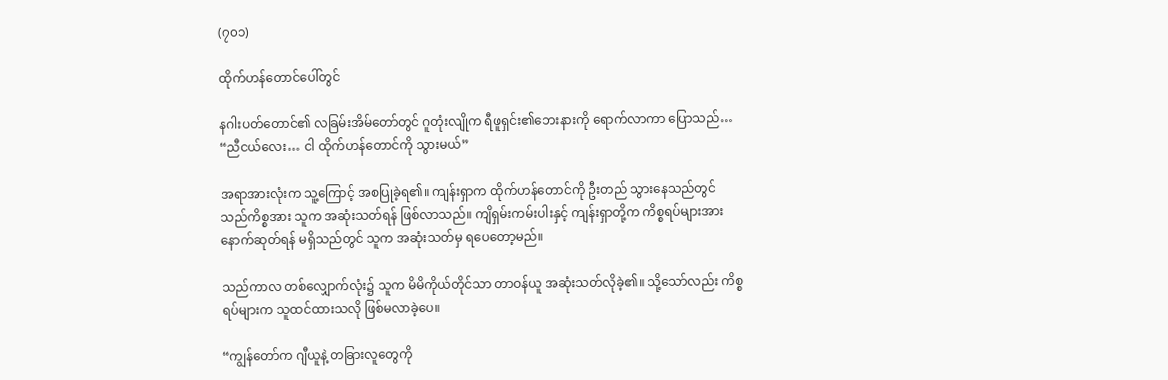(၇၀၁)

ထိုက်ဟန်တောင်ပေါ်တွင်

နဂါးပတ်တောင်၏ လခြမ်းအိမ်တော်တွင် ဂူတုံးလျိုက ရီဖူရှင်း၏ဘေးနားကို ရောက်လာကာ ပြောသည်… “ညီငယ်လေး… ငါ ထိုက်ဟန်တောင်ကို သွားမယ်”

အရာအားလုံးက သူ့ကြောင့် အစပြုခဲ့ရ၏။ ကျန်းရှာက ထိုက်ဟန်တောင်ကို ဦးတည် သွားနေသည်တွင် သည်ကိစ္စအား သူက အဆုံးသတ်ရန် ဖြစ်လာသည်။ ကျိရှမ်းကမ်းပါးနှင့် ကျန်းရှာတို့က ကိစ္စရပ်များအား နောက်ဆုတ်ရန် မရှိသည်တွင် သူက အဆုံးသတ်မှ ရပေတော့မည်။

သည်ကာလ တစ်လျှောက်လုံး၌ သူက မိမိကိုယ်တိုင်သာ တာဝန်ယူ အဆုံးသတ်လိုခဲ့၏။ သို့သော်လည်း ကိစ္စရပ်များက သူထင်ထားသလို ဖြစ်မလာခဲ့ပေ။

“ကျွန်တော်က ဂျီယူနဲ့ တခြားလူတွေကို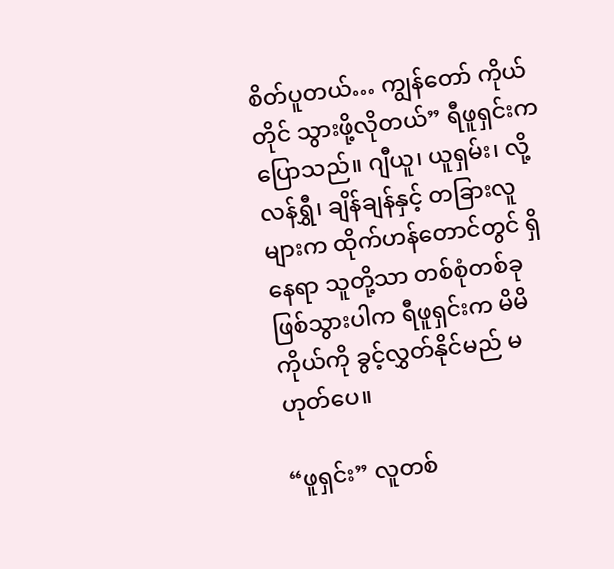စိတ်ပူတယ်… ကျွန်တော် ကိုယ်တိုင် သွားဖို့လိုတယ်” ရီဖူရှင်းက ပြောသည်။ ဂျီယူ၊ ယူရှမ်း၊ လို့လန်ရွှီ၊ ချိန်ချန်နှင့် တခြားလူများက ထိုက်ဟန်တောင်တွင် ရှိနေရာ သူတို့သာ တစ်စုံတစ်ခု ဖြစ်သွားပါက ရီဖူရှင်းက မိမိကိုယ်ကို ခွင့်လွှတ်နိုင်မည် မဟုတ်ပေ။

“ဖူရှင်း” လူတစ်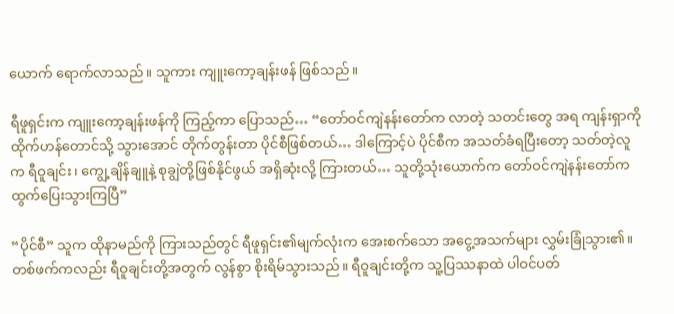ယောက် ရောက်လာသည်။ သူကား ကျူးကော့ချန်းဖန် ဖြစ်သည်။

ရီဖူရှင်းက ကျူးကော့ချန်းဖန်ကို ကြည့်ကာ ပြောသည်… “တော်ဝင်ကျဲနန်းတော်က လာတဲ့ သတင်းတွေ အရ ကျန်းရှာကို ထိုက်ဟန်တောင်သို့ သွားအောင် တိုက်တွန်းတာ ပိုင်စီဖြစ်တယ်… ဒါကြောင့်ပဲ ပိုင်စီက အသတ်ခံရပြီးတော့ သတ်တဲ့လူက ရီဝူချင်း၊ ကျွေ့ချိန်ချူနဲ့ စုချွဲတို့ဖြစ်နိုင်ဖွယ် အရှိဆုံးလို့ ကြားတယ်… သူတို့သုံးယောက်က တော်ဝင်ကျဲနန်းတော်က ထွက်ပြေးသွားကြပြီ”

“ပိုင်စီ” သူက ထိုနာမည်ကို ကြားသည်တွင် ရီဖူရှင်း၏မျက်လုံးက အေးစက်သော အငွေ့အသက်များ လွှမ်းခြုံသွား၏။ တစ်ဖက်ကလည်း ရီဝူချင်းတို့အတွက် လွန်စွာ စိုးရိမ်သွားသည်။ ရီဝူချင်းတို့က သူ့ပြဿနာထဲ ပါဝင်ပတ်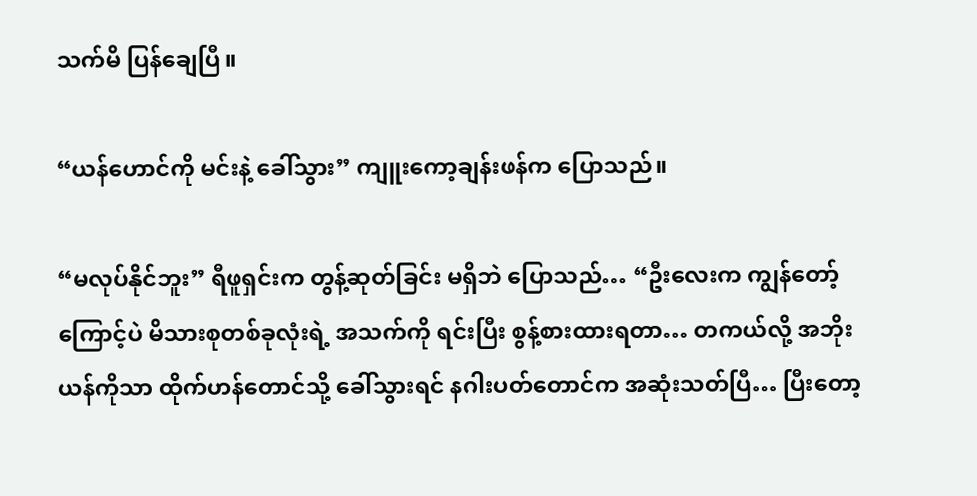သက်မိ ပြန်ချေပြီ။

“ယန်ဟောင်ကို မင်းနဲ့ ခေါ်သွား” ကျူးကော့ချန်းဖန်က ပြောသည်။

“မလုပ်နိုင်ဘူး” ရီဖူရှင်းက တွန့်ဆုတ်ခြင်း မရှိဘဲ ပြောသည်… “ဦးလေးက ကျွန်တော့်ကြောင့်ပဲ မိသားစုတစ်ခုလုံးရဲ့ အသက်ကို ရင်းပြီး စွန့်စားထားရတာ… တကယ်လို့ အဘိုးယန်ကိုသာ ထိုက်ဟန်တောင်သို့ ခေါ်သွားရင် နဂါးပတ်တောင်က အဆုံးသတ်ပြီ… ပြီးတော့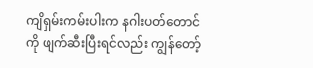ကျိရှမ်းကမ်းပါးက နဂါးပတ်တောင်ကို ဖျက်ဆီးပြီးရင်လည်း ကျွန်တော့်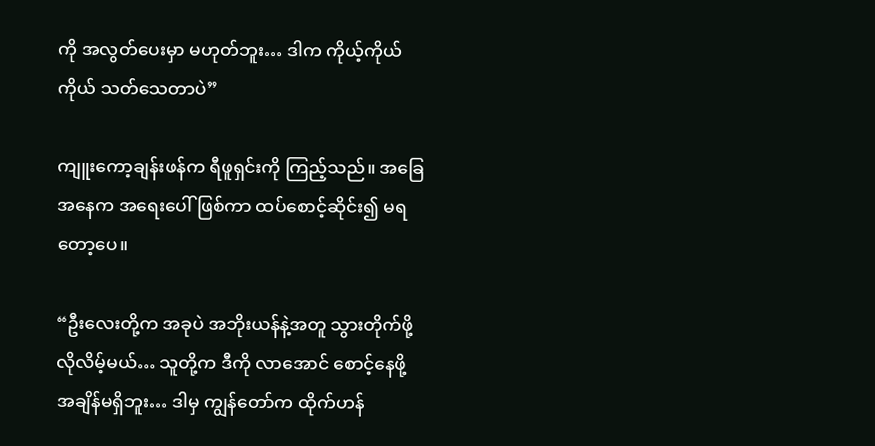ကို အလွတ်ပေးမှာ မဟုတ်ဘူး… ဒါက ကိုယ့်ကိုယ်ကိုယ် သတ်သေတာပဲ”

ကျူးကော့ချန်းဖန်က ရီဖူရှင်းကို ကြည့်သည်။ အခြေအနေက အရေးပေါ်ဖြစ်ကာ ထပ်စောင့်ဆိုင်း၍ မရတော့ပေ။

“ဦးလေးတို့က အခုပဲ အဘိုးယန်နဲ့အတူ သွားတိုက်ဖို့ လိုလိမ့်မယ်… သူတို့က ဒီကို လာအောင် စောင့်နေဖို့ အချိန်မရှိဘူး… ဒါမှ ကျွန်တော်က ထိုက်ဟန်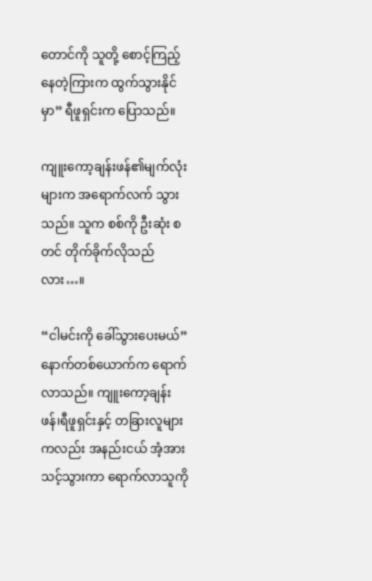တောင်ကို သူတို့ စောင့်ကြည့်နေတဲ့ကြားက ထွက်သွားနိုင်မှာ” ရီဖူရှင်းက ပြောသည်။

ကျူးကော့ချန်းဖန်၏မျက်လုံးများက အရောက်လက် သွားသည်။ သူက စစ်ကို ဦးဆုံး စတင် တိုက်ခိုက်လိုသည်လား…။

“ငါမင်းကို ခေါ်သွားပေးမယ်” နောက်တစ်ယောက်က ရောက်လာသည်။ ကျူးကော့ချန်းဖန်၊ရီဖူရှင်းနှင့် တခြားလူများကလည်း အနည်းငယ် အံ့အားသင့်သွားကာ ရောက်လာသူကို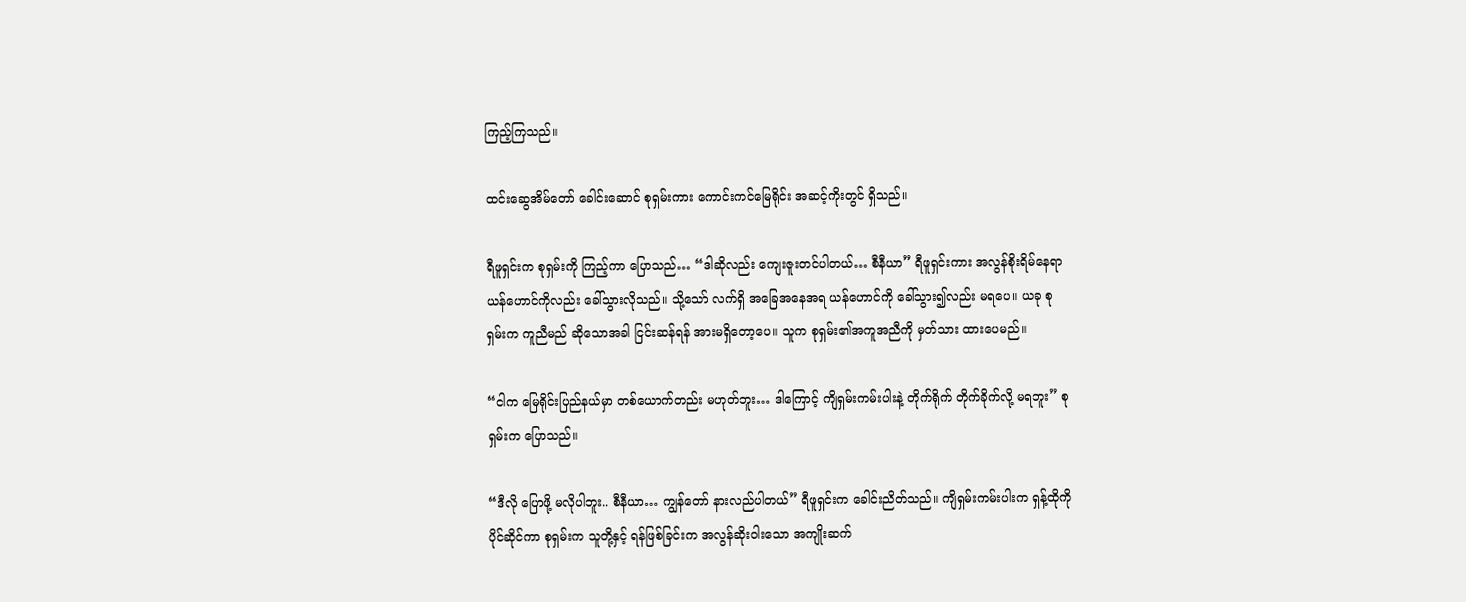ကြည့်ကြသည်။

ထင်းဆွေအိမ်တော် ခေါင်းဆောင် စုရှမ်းကား ကောင်းကင်မြေရိုင်း အဆင့်ကိုးတွင် ရှိသည်။

ရီဖူရှင်းက စုရှမ်းကို ကြည့်ကာ ပြောသည်… “ဒါဆိုလည်း ကျေးဇူးတင်ပါတယ်… စီနီယာ” ရီဖူရှင်းကား အလွန်စိုးရိမ်နေရာ ယန်ဟောင်ကိုလည်း ခေါ်သွားလိုသည်။ သို့သော် လက်ရှိ အခြေအနေအရ ယန်ဟောင်ကို ခေါ်သွား၍လည်း မရပေ။ ယခု စုရှမ်းက ကူညီမည် ဆိုသောအခါ ငြင်းဆန်ရန် အားမရှိတော့ပေ။ သူက စုရှမ်း၏အကူအညီကို မှတ်သား ထားပေမည်။

“ငါက မြေရိုင်းပြည်နယ်မှာ တစ်ယောက်တည်း မဟုတ်ဘူး… ဒါကြောင့် ကျိရှမ်းကမ်းပါးနဲ့ တိုက်ရိုက် တိုက်ခိုက်လို့ မရဘူး” စုရှမ်းက ပြောသည်။

“ဒီလို ပြောဖို့ မလိုပါဘူး.. စီနီယာ… ကျွန်တော် နားလည်ပါတယ်” ရီဖူရှင်းက ခေါင်းညိတ်သည်။ ကျိရှမ်းကမ်းပါးက ရှန့်ထိုကို ပိုင်ဆိုင်ကာ စုရှမ်းက သူတို့နှင့် ရန်ဖြစ်ခြင်းက အလွန်ဆိုးဝါးသော အကျိုးဆက်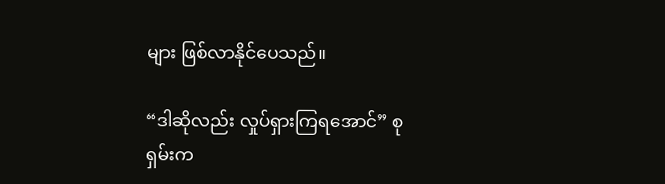များ ဖြစ်လာနိုင်ပေသည်။

“ဒါဆိုလည်း လှုပ်ရှားကြရအောင်” စုရှမ်းက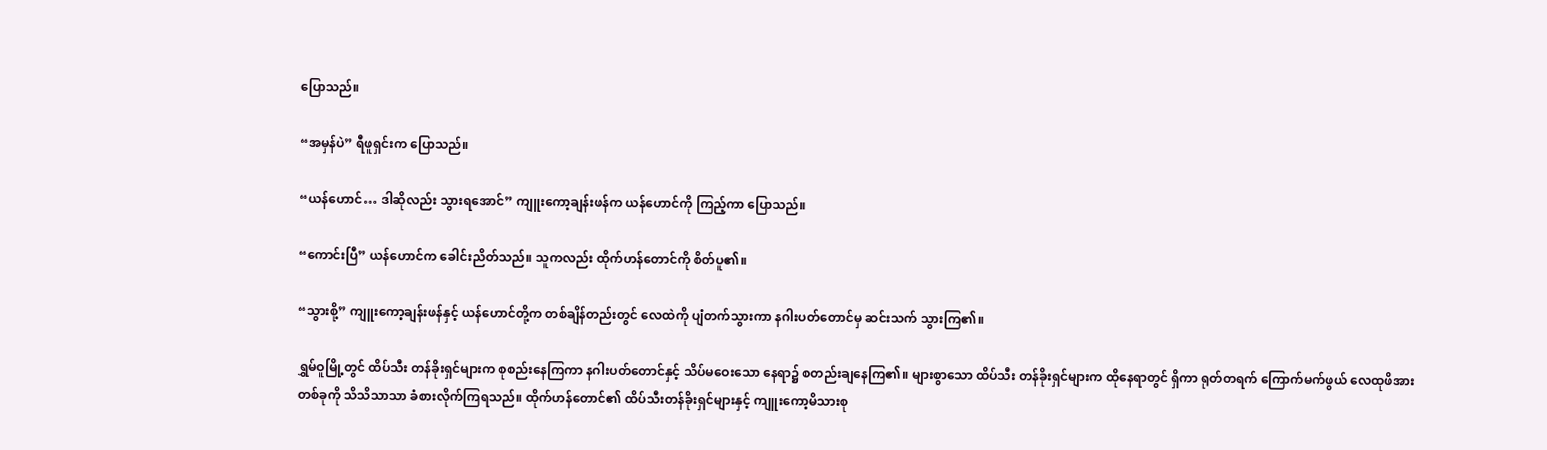ပြောသည်။

“အမှန်ပဲ” ရီဖူရှင်းက ပြောသည်။

“ယန်ဟောင်… ဒါဆိုလည်း သွားရအောင်” ကျူးကော့ချန်းဖန်က ယန်ဟောင်ကို ကြည့်ကာ ပြောသည်။

“ကောင်းပြီ” ယန်ဟောင်က ခေါင်းညိတ်သည်။ သူကလည်း ထိုက်ဟန်တောင်ကို စိတ်ပူ၏။

“သွားစို့” ကျူးကော့ချန်းဖန်နှင့် ယန်ဟောင်တို့က တစ်ချိန်တည်းတွင် လေထဲကို ပျံတက်သွားကာ နဂါးပတ်တောင်မှ ဆင်းသက် သွားကြ၏။

ရွှမ်ဝူမြို့တွင် ထိပ်သီး တန်ခိုးရှင်များက စုစည်းနေကြကာ နဂါးပတ်တောင်နှင့် သိပ်မဝေးသော နေရာ၌ စတည်းချနေကြ၏။ များစွာသော ထိပ်သီး တန်ခိုးရှင်များက ထိုနေရာတွင် ရှိကာ ရုတ်တရက် ကြောက်မက်ဖွယ် လေထုဖိအားတစ်ခုကို သိသိသာသာ ခံစားလိုက်ကြရသည်။ ထိုက်ဟန်တောင်၏ ထိပ်သီးတန်ခိုးရှင်များနှင့် ကျူးကော့မိသားစု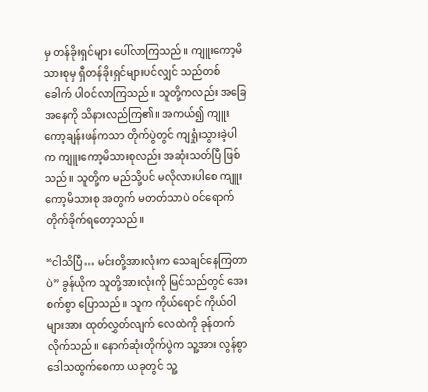မှ တန်ခိုးရှင်များ ပေါ်လာကြသည်။ ကျူးကော့မိသားစုမှ ရှီတန်ခိုးရှင်များပင်လျှင် သည်တစ်ခေါက် ပါဝင်လာကြသည်။ သူတို့ကလည်း အခြေအနေကို သိနားလည်ကြ၏။ အကယ်၍ ကျူးကော့ချန်းဖန်ကသာ တိုက်ပွဲတွင် ကျရှုံးသွားခဲ့ပါက ကျူးကော့မိသားစုလည်း အဆုံးသတ်ပြီ ဖြစ်သည်။ သူတို့က မည်သို့ပင် မလိုလားပါစေ ကျူးကော့မိသားစု အတွက် မတတ်သာပဲ ဝင်ရောက် တိုက်ခိုက်ရတော့သည်။

“ငါသိပြီ… မင်းတို့အားလုံးက သေချင်နေကြတာပဲ” ခွန်ယိုက သူတို့အားလုံးကို မြင်သည်တွင် အေးစက်စွာ ပြောသည်။ သူက ကိုယ်ရောင် ကိုယ်ဝါများအား ထုတ်လွှတ်လျက် လေထဲကို ခုန်တက်လိုက်သည်။ နောက်ဆုံးတိုက်ပွဲက သူ့အား လွန်စွာ ဒေါသထွက်စေကာ ယခုတွင် သူ့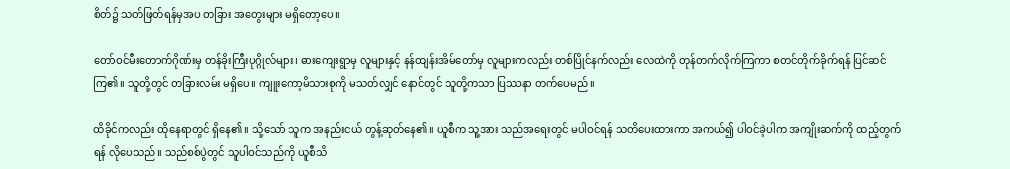စိတ်၌ သတ်ဖြတ်ရန်မှအပ တခြား အတွေးများ မရှိတော့ပေ။

တော်ဝင်မီးတောက်ဂိုဏ်းမှ တန်ခိုးကြီးပုဂ္ဂိုလ်များ၊ ဓားကျေးရွာမှ လူများနှင့် နန်ထျန်းအိမ်တော်မှ လူများကလည်း တစ်ပြိုင်နက်လည်း လေထဲကို တုန်တက်လိုက်ကြကာ စတင်တိုက်ခိုက်ရန် ပြင်ဆင်ကြ၏။ သူတို့တွင် တခြားလမ်း မရှိပေ။ ကျူးကော့မိသားစုကို မသတ်လျှင် နောင်တွင် သူတို့ကသာ ပြဿနာ တက်ပေမည်။

ထိခိုင်ကလည်း ထိုနေရာတွင် ရှိနေ၏။ သို့သော် သူက အနည်းငယ် တွန့်ဆုတ်နေ၏။ ယူစီက သူ့အား သည်အရေးတွင် မပါဝင်ရန် သတိပေးထားကာ အကယ်၍ ပါဝင်ခဲ့ပါက အကျိုးဆက်ကို ထည့်တွက်ရန် လိုပေသည်။ သည်စစ်ပွဲတွင် သူပါဝင်သည်ကို ယူစီသိ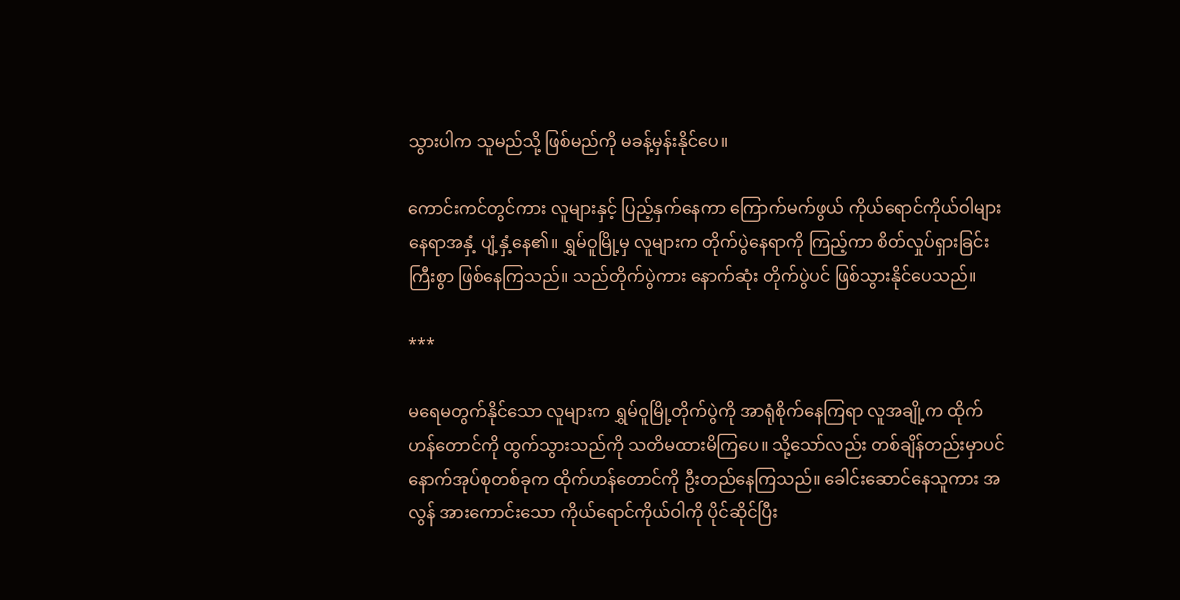သွားပါက သူမည်သို့ ဖြစ်မည်ကို မခန့်မှန်းနိုင်ပေ။

ကောင်းကင်တွင်ကား လူများနှင့် ပြည့်နှက်နေကာ ကြောက်မက်ဖွယ် ကိုယ်ရောင်ကိုယ်ဝါများ နေရာအနှံ့ ပျံ့နှံ့နေ၏။ ရွှမ်ဝူမြို့မှ လူများက တိုက်ပွဲနေရာကို ကြည့်ကာ စိတ်လှုပ်ရှားခြင်းကြီးစွာ ဖြစ်နေကြသည်။ သည်တိုက်ပွဲကား နောက်ဆုံး တိုက်ပွဲပင် ဖြစ်သွားနိုင်ပေသည်။

***

မရေမတွက်နိုင်သော လူများက ရွှမ်ဝူမြို့တိုက်ပွဲကို အာရုံစိုက်နေကြရာ လူအချို့က ထိုက်ဟန်တောင်ကို ထွက်သွားသည်ကို သတိမထားမိကြပေ။ သို့သော်လည်း တစ်ချိန်တည်းမှာပင် နောက်အုပ်စုတစ်ခုက ထိုက်ဟန်တောင်ကို ဦးတည်နေကြသည်။ ခေါင်းဆောင်နေသူကား အလွန် အားကောင်းသော ကိုယ်ရောင်ကိုယ်ဝါကို ပိုင်ဆိုင်ပြီး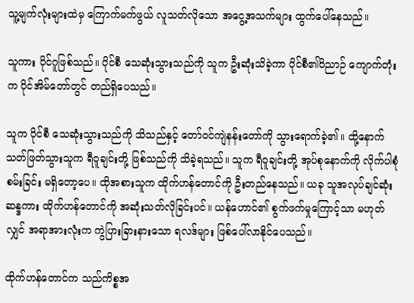သူ့မျက်လုံးများထဲမှ ကြောက်မက်ဖွယ် လူသတ်လိုသော အငွေ့အသက်များ ထွက်ပေါ်နေသည်။

သူကား ပိုင်ဂူဖြစ်သည်။ ပိုင်စီ သေဆုံးသွားသည်ကို သူက ဦးဆုံးသိခဲ့ကာ ပိုင်စီ၏ဝိညာဉ် ကျောက်တုံးက ပိုင်အိမ်တော်တွင် တည်ရှိပေသည်။

သူက ပိုင်စီ သေဆုံးသွားသည်ကို သိသည်နှင့် တော်ဝင်ကျဲနန်းတော်ကို သွားရောက်ခဲ့၏။ ထို့နောက် သတ်ဖြတ်သွားသူက ရီဝူချင်းတို့ ဖြစ်သည်ကို သိခဲ့ရသည်။ သူက ရီဝူချင်းတို့ အုပ်စုနောက်ကို လိုက်ပါစုံစမ်းခြင်း မရှိတော့ပေ။ ထိုအစားသူက ထိုက်ဟန်တောင်ကို ဦးတည်နေသည်။ ယခု သူအလုပ်ချင်ဆုံး ဆန္ဒကား ထိုက်ဟန်တောင်ကို အဆုံးသတ်လိုခြင်းပင်။ ယန်ဟောင်၏ စွက်ဖက်မှုကြောင့်သာ မဟုတ်လျှင် အရာအားလုံးက ကွဲပြားခြားနားသော ရလဒ်များ ဖြစ်ပေါ်လာနိုင်ပေသည်။

ထိုက်ဟန်တောင်က သည်ကိစ္စအ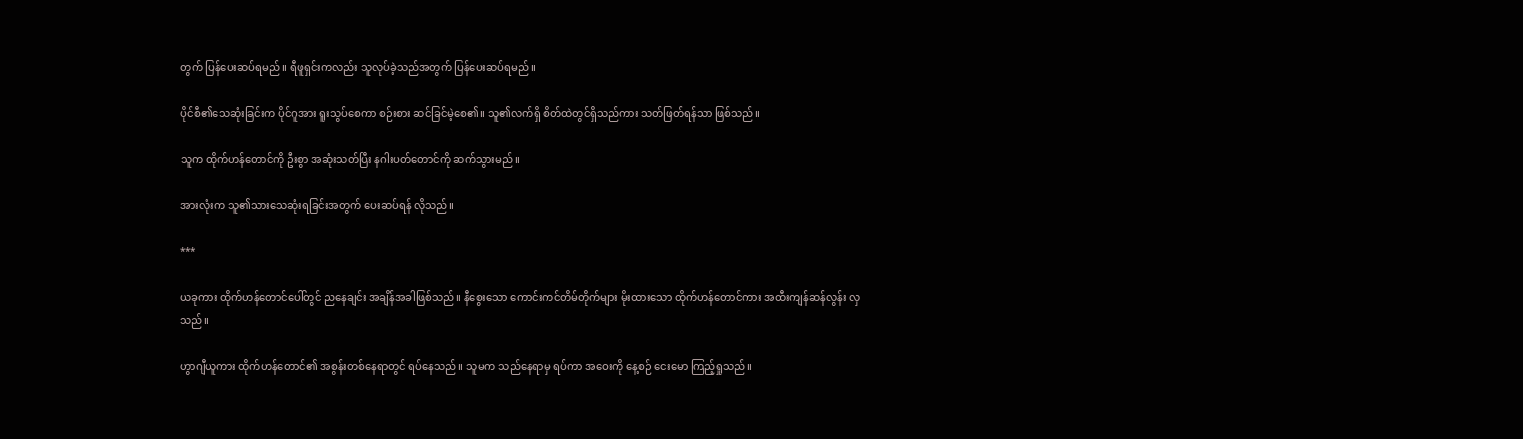တွက် ပြန်ပေးဆပ်ရမည်။ ရီဖူရှင်းကလည်း သူလုပ်ခဲ့သည်အတွက် ပြန်ပေးဆပ်ရမည်။

ပိုင်စီ၏သေဆုံးခြင်းက ပိုင်ဂူအား ရူးသွပ်စေကာ စဉ်းစား ဆင်ခြင်မဲ့စေ၏။ သူ၏လက်ရှိ စိတ်ထဲတွင်ရှိသည်ကား သတ်ဖြတ်ရန်သာ ဖြစ်သည်။

သူက ထိုက်ဟန်တောင်ကို ဦးစွာ အဆုံးသတ်ပြီး နဂါးပတ်တောင်ကို ဆက်သွားမည်။

အားလုံးက သူ၏သားသေဆုံးရခြင်းအတွက် ပေးဆပ်ရန် လိုသည်။

***

ယခုကား ထိုက်ဟန်တောင်ပေါ်တွင် ညနေချင်း အချိန်အခါဖြစ်သည်။ နီစွေးသော ကောင်းကင်တိမ်တိုက်များ မိုးထားသော ထိုက်ဟန်တောင်ကား အထီးကျန်ဆန်လွန်း လှသည်။

ဟွာဂျီယူကား ထိုက်ဟန်တောင်၏ အစွန်းတစ်နေရာတွင် ရပ်နေသည်။ သူမက သည်နေရာမှ ရပ်ကာ အဝေးကို နေ့စဉ် ငေးမော ကြည့်ရှုသည်။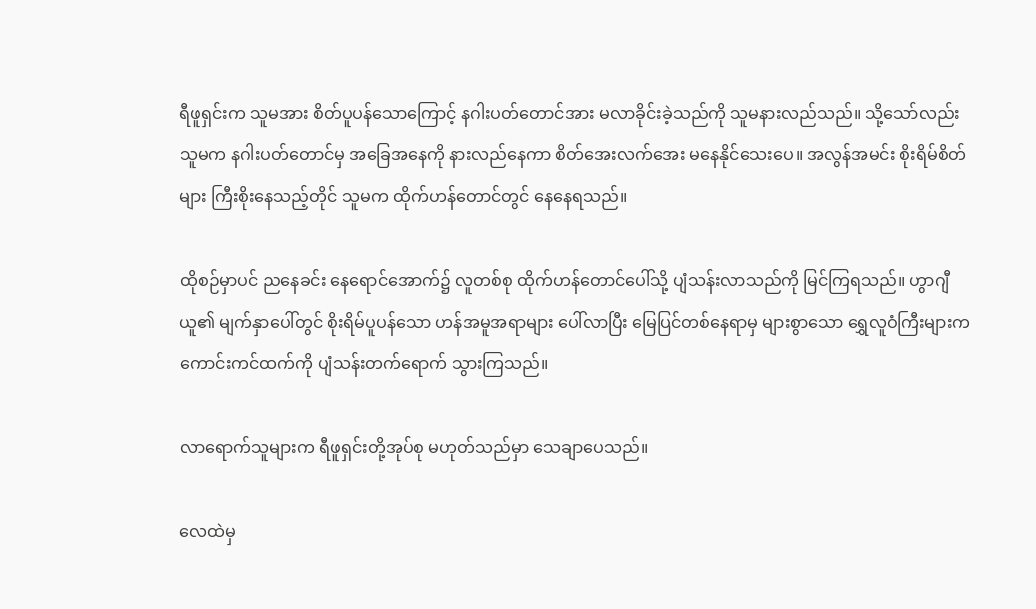ရီဖူရှင်းက သူမအား စိတ်ပူပန်သောကြောင့် နဂါးပတ်တောင်အား မလာခိုင်းခဲ့သည်ကို သူမနားလည်သည်။ သို့သော်လည်း သူမက နဂါးပတ်တောင်မှ အခြေအနေကို နားလည်နေကာ စိတ်အေးလက်အေး မနေနိုင်သေးပေ။ အလွန်အမင်း စိုးရိမ်စိတ်များ ကြီးစိုးနေသည့်တိုင် သူမက ထိုက်ဟန်တောင်တွင် နေနေရသည်။

ထိုစဉ်မှာပင် ညနေခင်း နေရောင်အောက်၌ လူတစ်စု ထိုက်ဟန်တောင်ပေါ်သို့ ပျံသန်းလာသည်ကို မြင်ကြရသည်။ ဟွာဂျီယူ၏ မျက်နှာပေါ်တွင် စိုးရိမ်ပူပန်သော ဟန်အမူအရာများ ပေါ်လာပြီး မြေပြင်တစ်နေရာမှ များစွာသော ရွှေလူဝံကြီးများက ကောင်းကင်ထက်ကို ပျံသန်းတက်ရောက် သွားကြသည်။

လာရောက်သူများက ရီဖူရှင်းတို့အုပ်စု မဟုတ်သည်မှာ သေချာပေသည်။

လေထဲမှ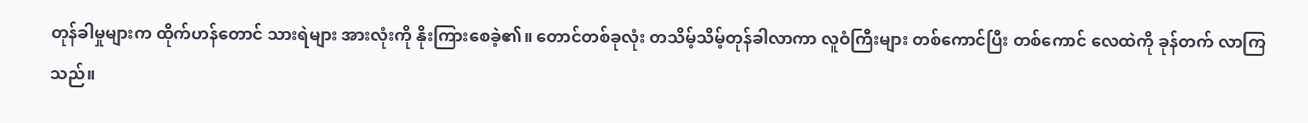တုန်ခါမှုများက ထိုက်ဟန်တောင် သားရဲများ အားလုံးကို နိုးကြားစေခဲ့၏။ တောင်တစ်ခုလုံး တသိမ့်သိမ့်တုန်ခါလာကာ လူဝံကြီးများ တစ်ကောင်ပြီး တစ်ကောင် လေထဲကို ခုန်တက် လာကြသည်။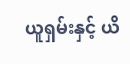ယူရှမ်းနှင့် ယိ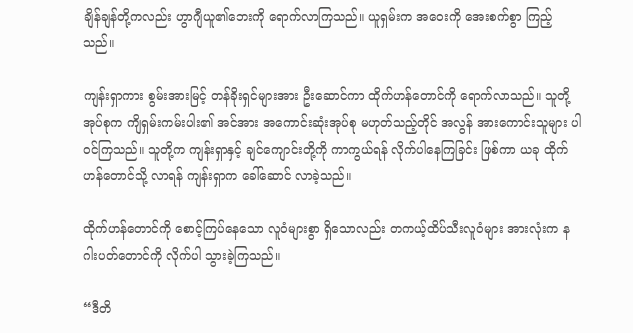ချိန်ချန်တို့ကလည်း ဟွာဂျီယူ၏ဘေးကို ရောက်လာကြသည်။ ယူရှမ်းက အဝေးကို အေးစက်စွာ ကြည့်သည်။

ကျန်းရှာကား စွမ်းအားမြင့် တန်ခိုးရှင်များအား ဦးဆောင်ကာ ထိုက်ဟန်တောင်ကို ရောက်လာသည်။ သူတို့အုပ်စုက ကျိရှမ်းကမ်းပါး၏ အင်အား အကောင်းဆုံးအုပ်စု မဟုတ်သည့်တိုင် အလွန် အားကောင်းသူများ ပါဝင်ကြသည်။ သူတို့က ကျန်းရှာနှင့် ချင်ကျောင်းတို့ကို ကာကွယ်ရန် လိုက်ပါနေကြခြင်း ဖြစ်ကာ ယခု ထိုက်ဟန်တောင်သို့ လာရန် ကျန်းရှာက ခေါ်ဆောင် လာခဲ့သည်။

ထိုက်ဟန်တောင်ကို စောင့်ကြပ်နေသော လူဝံများစွာ ရှိသောလည်း တကယ့်ထိပ်သီးလူဝံများ အားလုံးက နဂါးပတ်တောင်ကို လိုက်ပါ သွားခဲ့ကြသည်။

“ဒီတိ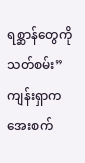ရစ္ဆာန်တွေကို သတ်စမ်း” ကျန်းရှာက အေးစက်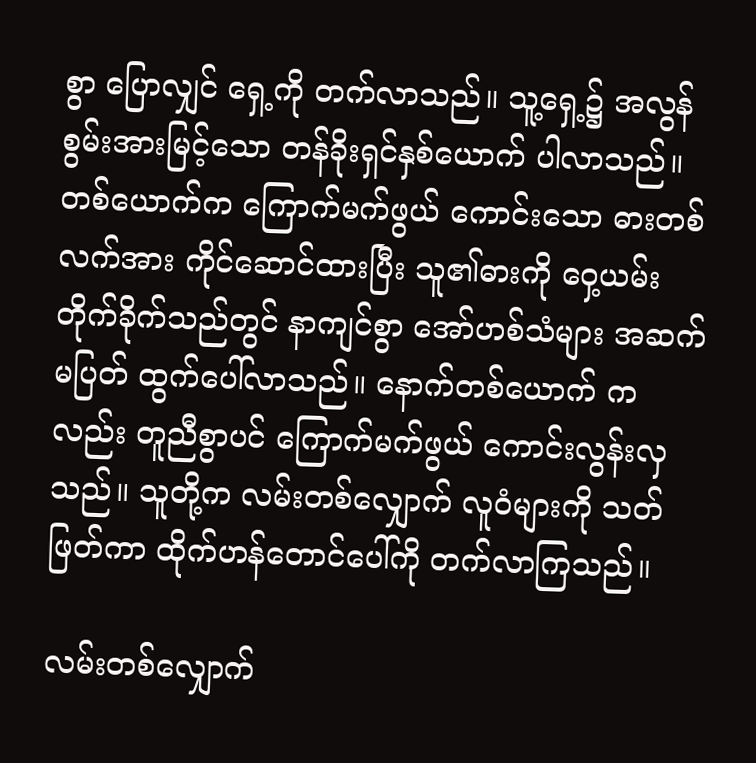စွာ ပြောလျှင် ရှေ့ကို တက်လာသည်။ သူ့ရှေ့၌ အလွန် စွမ်းအားမြင့်သော တန်ခိုးရှင်နှစ်ယောက် ပါလာသည်။ တစ်ယောက်က ကြောက်မက်ဖွယ် ကောင်းသော ဓားတစ်လက်အား ကိုင်ဆောင်ထားပြီး သူ၏ဓားကို ဝှေ့ယမ်း တိုက်ခိုက်သည်တွင် နာကျင်စွာ အော်ဟစ်သံများ အဆက်မပြတ် ထွက်ပေါ်လာသည်။ နောက်တစ်ယောက် ကလည်း တူညီစွာပင် ကြောက်မက်ဖွယ် ကောင်းလွန်းလှသည်။ သူတို့က လမ်းတစ်လျှောက် လူဝံများကို သတ်ဖြတ်ကာ ထိုက်ဟန်တောင်ပေါ်ကို တက်လာကြသည်။

လမ်းတစ်လျှောက်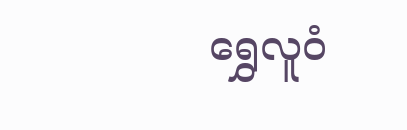ရွှေလူဝံ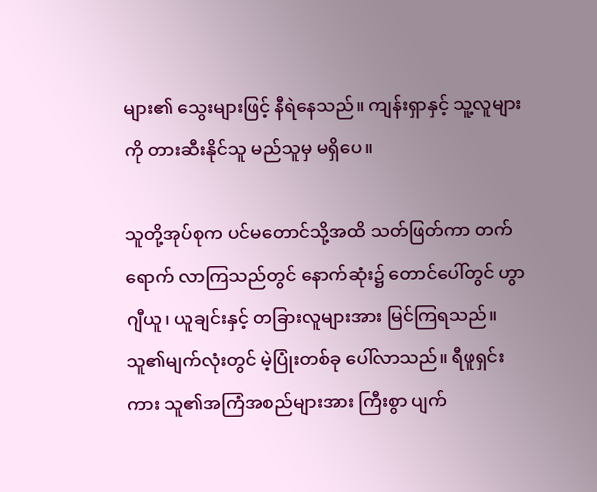များ၏ သွေးများဖြင့် နီရဲနေသည်။ ကျန်းရှာနှင့် သူ့လူများကို တားဆီးနိုင်သူ မည်သူမှ မရှိပေ။

သူတို့အုပ်စုက ပင်မတောင်သို့အထိ သတ်ဖြတ်ကာ တက်ရောက် လာကြသည်တွင် နောက်ဆုံး၌ တောင်ပေါ်တွင် ဟွာဂျီယူ၊ ယူချင်းနှင့် တခြားလူများအား မြင်ကြရသည်။ သူ၏မျက်လုံးတွင် မဲ့ပြုံးတစ်ခု ပေါ်လာသည်။ ရီဖူရှင်းကား သူ၏အကြံအစည်များအား ကြီးစွာ ပျက်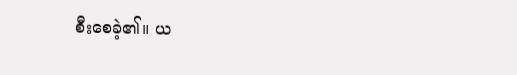စီးစေခဲ့၏။ ယ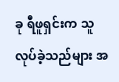ခု ရီဖူရှင်းက သူလုပ်ခဲ့သည်များ အ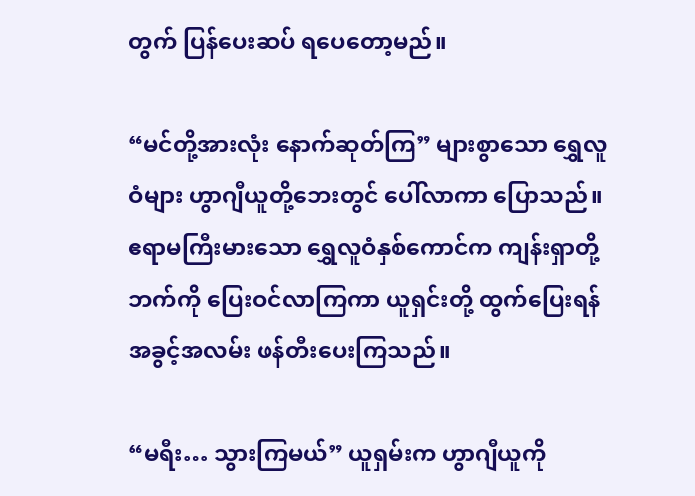တွက် ပြန်ပေးဆပ် ရပေတော့မည်။

“မင်တို့အားလုံး နောက်ဆုတ်ကြ” များစွာသော ရွှေလူဝံများ ဟွာဂျီယူတို့ဘေးတွင် ပေါ်လာကာ ပြောသည်။ ဧရာမကြီးမားသော ရွှေလူဝံနှစ်ကောင်က ကျန်းရှာတို့ဘက်ကို ပြေးဝင်လာကြကာ ယူရှင်းတို့ ထွက်ပြေးရန် အခွင့်အလမ်း ဖန်တီးပေးကြသည်။

“မရီး… သွားကြမယ်” ယူရှမ်းက ဟွာဂျီယူကို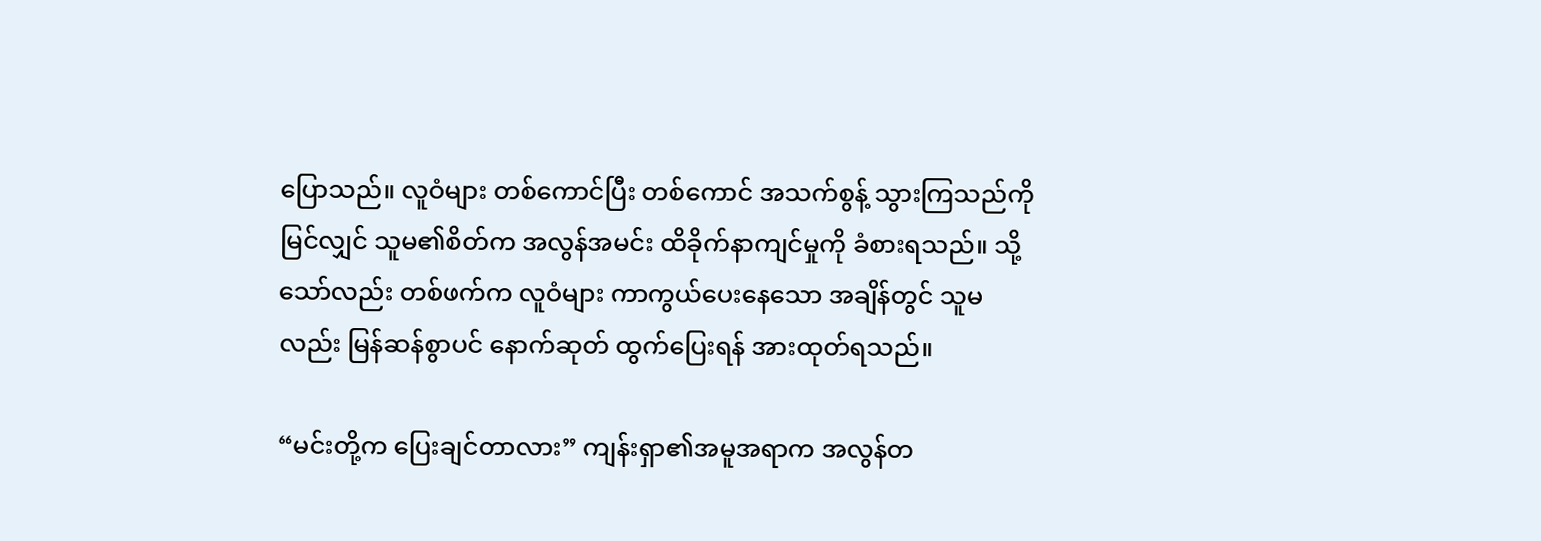ပြောသည်။ လူဝံများ တစ်ကောင်ပြီး တစ်ကောင် အသက်စွန့် သွားကြသည်ကို မြင်လျှင် သူမ၏စိတ်က အလွန်အမင်း ထိခိုက်နာကျင်မှုကို ခံစားရသည်။ သို့သော်လည်း တစ်ဖက်က လူဝံများ ကာကွယ်ပေးနေသော အချိန်တွင် သူမလည်း မြန်ဆန်စွာပင် နောက်ဆုတ် ထွက်ပြေးရန် အားထုတ်ရသည်။

“မင်းတို့က ပြေးချင်တာလား” ကျန်းရှာ၏အမူအရာက အလွန်တ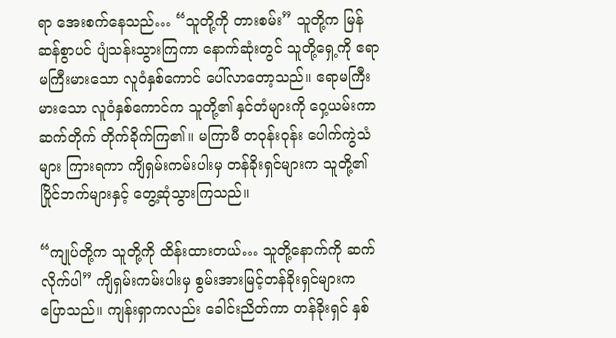ရာ အေးစက်နေသည်… “သူတို့ကို တားစမ်း” သူတို့က မြန်ဆန်စွာပင် ပျံသန်းသွားကြကာ နောက်ဆုံးတွင် သူတို့ရှေ့ကို ဧရာမကြီးမားသော လူဝံနှစ်ကောင် ပေါ်လာတော့သည်။ ဧရာမကြီးမားသော လူဝံနှစ်ကောင်က သူတို့၏ နှင်တံများကို ဝှေ့ယမ်းကာ ဆက်တိုက် တိုက်ခိုက်ကြ၏။ မကြာမီ တဝုန်းဝုန်း ပေါက်ကွဲသံများ ကြားရကာ ကျိရှမ်းကမ်းပါးမှ တန်ခိုးရှင်များက သူတို့၏ပြိုင်ဘက်များနှင့် တွေ့ဆုံသွားကြသည်။

“ကျုပ်တို့က သူတို့ကို ထိန်းထားတယ်… သူတို့နောက်ကို ဆက်လိုက်ပါ” ကျိရှမ်းကမ်းပါးမှ စွမ်းအားမြင့်တန်ခိုးရှင်များက ပြောသည်။ ကျန်းရှာကလည်း ခေါင်းညိတ်ကာ တန်ခိုးရှင် နှစ်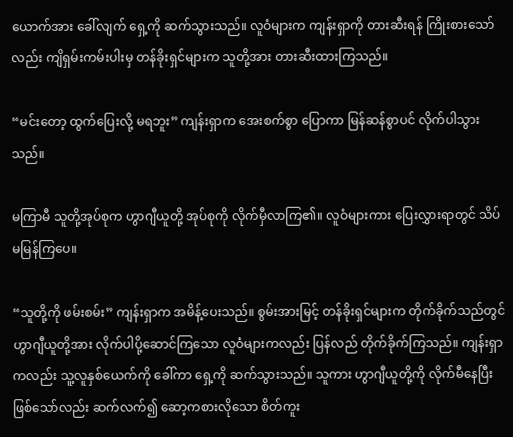ယောက်အား ခေါ်လျက် ရှေ့ကို ဆက်သွားသည်။ လူဝံများက ကျန်းရှာကို တားဆီးရန် ကြိုးစားသော်လည်း ကျိရှမ်းကမ်းပါးမှ တန်ခိုးရှင်များက သူတို့အား တားဆီးထားကြသည်။

“မင်းတော့ ထွက်ပြေးလို့ မရဘူး” ကျန်းရှာက အေးစက်စွာ ပြောကာ မြန်ဆန်စွာပင် လိုက်ပါသွားသည်။

မကြာမီ သူတို့အုပ်စုက ဟွာဂျီယူတို့ အုပ်စုကို လိုက်မှီလာကြ၏။ လူဝံများကား ပြေးလွှားရာတွင် သိပ်မမြန်ကြပေ။

“သူတို့ကို ဖမ်းစမ်း” ကျန်းရှာက အမိန့်ပေးသည်။ စွမ်းအားမြင့် တန်ခိုးရှင်များက တိုက်ခိုက်သည်တွင် ဟွာဂျီယူတို့အား လိုက်ပါပို့ဆောင်ကြသော လူဝံများကလည်း ပြန်လည် တိုက်ခိုက်ကြသည်။ ကျန်းရှာကလည်း သူ့လူနှစ်ယေက်ကို ခေါ်ကာ ရှေ့ကို ဆက်သွားသည်။ သူကား ဟွာဂျီယူတို့ကို လိုက်မီနေပြီး ဖြစ်သော်လည်း ဆက်လက်၍ ဆော့ကစားလိုသော စိတ်ကူး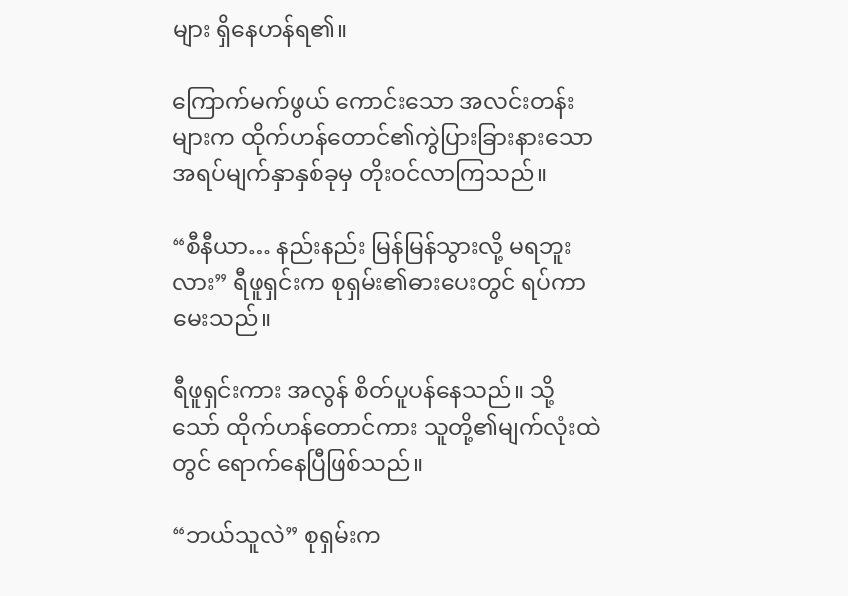များ ရှိနေဟန်ရ၏။

ကြောက်မက်ဖွယ် ကောင်းသော အလင်းတန်းများက ထိုက်ဟန်တောင်၏ကွဲပြားခြားနားသော အရပ်မျက်နှာနှစ်ခုမှ တိုးဝင်လာကြသည်။

“စီနီယာ… နည်းနည်း မြန်မြန်သွားလို့ မရဘူးလား” ရီဖူရှင်းက စုရှမ်း၏ဓားပေးတွင် ရပ်ကာ မေးသည်။

ရီဖူရှင်းကား အလွန် စိတ်ပူပန်နေသည်။ သို့သော် ထိုက်ဟန်တောင်ကား သူတို့၏မျက်လုံးထဲတွင် ရောက်နေပြီဖြစ်သည်။

“ဘယ်သူလဲ” စုရှမ်းက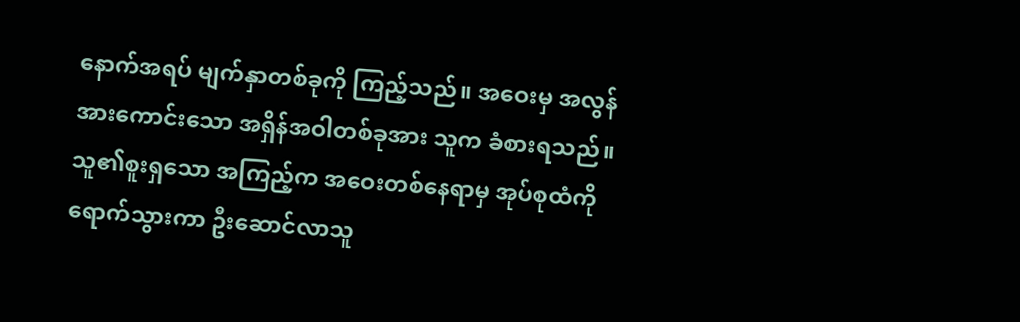နောက်အရပ် မျက်နှာတစ်ခုကို ကြည့်သည်။ အဝေးမှ အလွန်အားကောင်းသော အရှိန်အဝါတစ်ခုအား သူက ခံစားရသည်။ သူ၏စူးရှသော အကြည့်က အဝေးတစ်နေရာမှ အုပ်စုထံကို ရောက်သွားကာ ဦးဆောင်လာသူ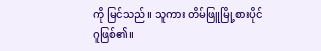ကို မြင်သည်။ သူကား တိမ်ဖြူမြို့စားပိုင်ဂူဖြစ်၏။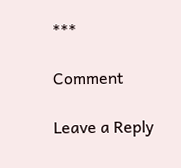***

Comment

Leave a Reply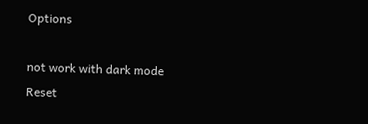Options

not work with dark mode
Reset